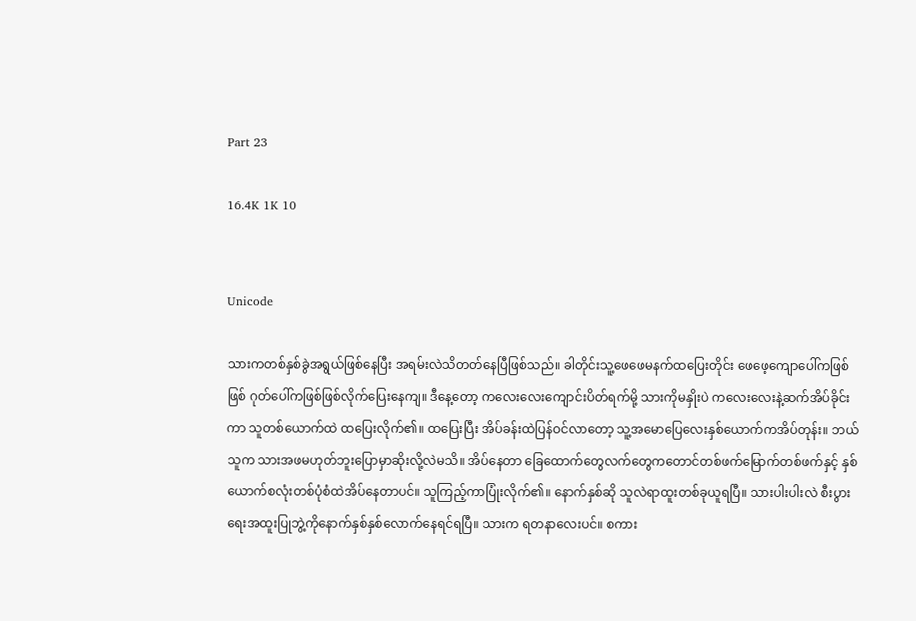Part 23

16.4K 1K 10


Unicode

သားကတစ်နှစ်ခွဲအရွယ်ဖြစ်နေပြီး အရမ်းလဲသိတတ်နေပြီဖြစ်သည်။ ခါတိုင်းသူ့ဖေဖေမနက်ထပြေးတိုင်း ဖေဖေ့‌ကျောပေါ်ကဖြစ်ဖြစ် ဂုတ်ပေါ်ကဖြစ်ဖြစ်လိုက်ပြေးနေကျ။ ဒီနေ့တော့ ကလေးလေးကျောင်းပိတ်ရက်မို့ သားကိုမနှိုးပဲ ကလေးလေးနဲ့ဆက်အိပ်ခိုင်းကာ သူတစ်ယောက်ထဲ ထပြေးလိုက်၏။ ထပြေးပြီး အိပ်ခန်းထဲပြန်ဝင်လာတော့ သူ့အမောပြေလေးနှစ်ယောက်ကအိပ်တုန်း။ ဘယ်သူက သားအဖမဟုတ်ဘူးပြောမှာဆိုးလို့လဲမသိ။ ‌အိပ်နေတာ ခြေထောက်တွေလက်တွေကတောင်တစ်ဖက်မြောက်တစ်ဖက်နှင့် နှစ်ယောက်စလုံးတစ်ပုံစံထဲအိပ်နေတာပင်။ သူကြည့်ကာပြုံးလိုက်၏။ နောက်နှစ်ဆို သူလဲရာထူးတစ်ခုယူရပြီ။ သားပါးပါးလဲ စီးပွားရေးအထူးပြုဘွဲ့ကိုနောက်နှစ်နှစ်လောက်နေရင်ရပြီ။ သားက ရတနာလေးပင်။ စကား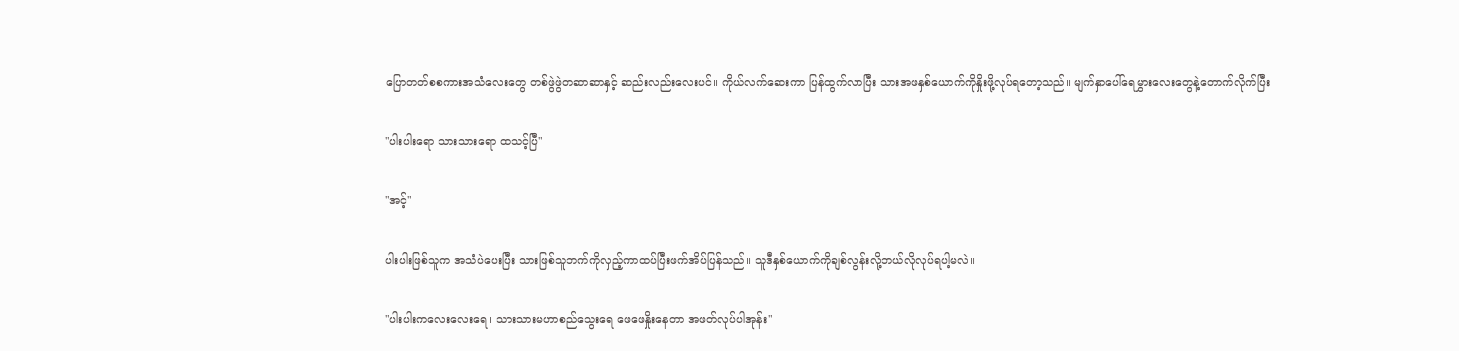ပြောတတ်စစကားအသံလေးတွေ တစ်ဖွဲဖွဲတဆာဆာနှင့် ဆည်းလည်းလေးပင်။ ကိုယ်လက်ဆေးကာ ပြန်ထွက်လာပြီး သားအဖနှစ်ယောက်ကိုနှိုးဖို့လုပ်ရတော့သည်။ မျက်နှာပေါ်ရေမွှားလေးတွေနဲ့တောက်လိုက်ပြီး

"ပါးပါးရော သားသားရော ထသင့်ပြီ"

"အင့်"

ပါးပါးဖြစ်သူက အသံပဲပေးပြီး သားဖြစ်သူဘက်ကိုလှည့်ကာထပ်ပြီးဖက်အိပ်ပြန်သည်။ သူဒီနှစ်ယောက်ကိုချစ်လွန်းလို့ဘယ်လိုလုပ်ရပါ့မလဲ။

"ပါးပါးကလေးလေးရေ၊ သားသားမဟာစည်သွေးရေ ဖေဖေနှိုးနေတာ အဖတ်လုပ်ပါအုန်း"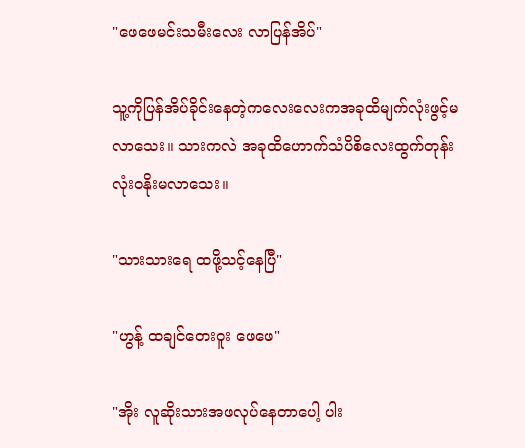"ဖေဖေမင်းသမီးလေး လာပြန်အိပ်"

သူ့ကိုပြန်အိပ်ခိုင်းနေတဲ့ကလေးလေးကအခုထိမျက်လုံးဖွင့်မလာသေး။ သားကလဲ အခုထိဟောက်သံပိစိလေးထွက်တုန်း လုံးဝနိုးမလာသေး။

"သားသားရေ ထဖို့သင့်နေပြီ"

"ဟွန့် ထချင်တေးဝူး ဖေဖေ"

"အိုး လူဆိုးသားအဖလုပ်နေတာပေါ့ ပါး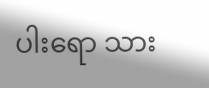ပါးရော သား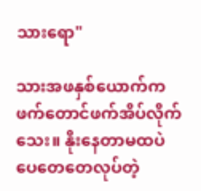သားရော"

သားအဖနှစ်ယောက်ကဖက်တောင်ဖက်အိပ်လိုက်သေး။ နိုးနေတာမထပဲ ပေတေတေလုပ်တဲ့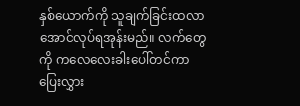နှစ်ယောက်ကို သူချက်ခြင်းထလာအောင်လုပ်ရအုန်းမည်။ လက်တွေကို ကလေလေးခါးပေါ်တင်ကာပြေးလွှား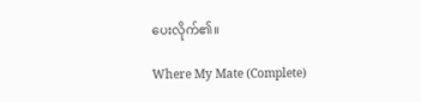ပေးလိုက်၏။

Where My Mate (Complete)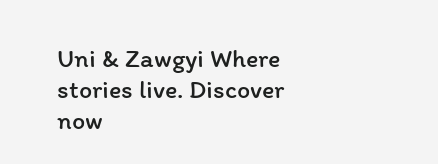Uni & Zawgyi Where stories live. Discover now